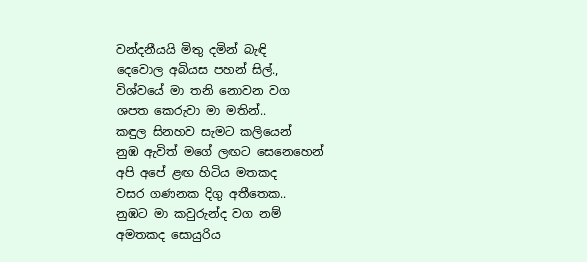වන්දනීයයි මිතු දමින් බැඳි
දෙවොල අබියස පහන් සිල්.,
විශ්වයේ මා තනි නොවන වග
ශපත කෙරුවා මා මතින්..
කඳුල සිනහව සැමට කලියෙන්
නුඹ ඇවිත් මගේ ලඟට සෙනෙහෙන්
අපි අපේ ළඟ හිටිය මතකද
වසර ගණනක දිගු අතීතෙක..
නුඹට මා කවුරුන්ද වග නම්
අමතකද සොයුරිය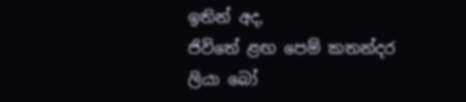ඉතින් අද,
ජිවිතේ ළඟ පෙම් කතන්දර
ලියා බෝ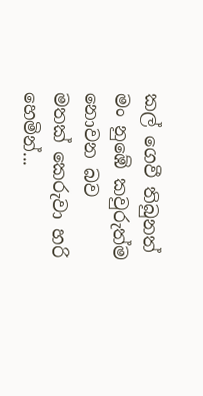කල් ගෙවී තිබුනත්
මං නුඹේ කවුරුත්ම නොවන බව
මතක් කෙරුවා හරි හෙමින්...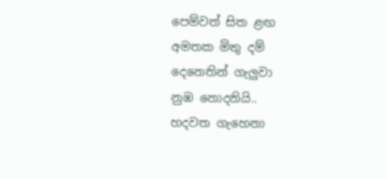පෙම්වත් සිත ළඟ
අමතක මිතු දම්
දෙනෙතින් ගැලුවා
නුඹ නොදනියි..
හදවත ගැහෙනා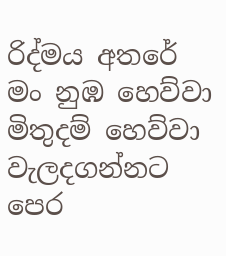රිද්මය අතරේ
මං නුඹ හෙව්වා
මිතුදම් හෙව්වා
වැලදගන්නට
පෙර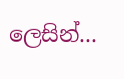ලෙසින්...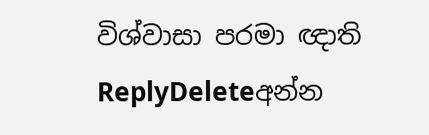විශ්වාසා පරමා ඥාති
ReplyDeleteඅන්න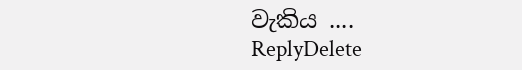වැකිය ....
ReplyDelete